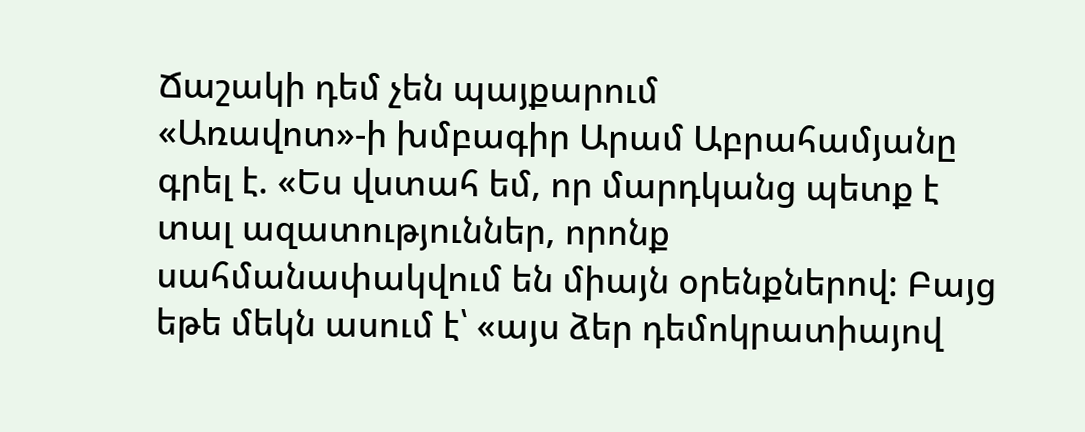Ճաշակի դեմ չեն պայքարում
«Առավոտ»-ի խմբագիր Արամ Աբրահամյանը գրել է. «Ես վստահ եմ, որ մարդկանց պետք է տալ ազատություններ, որոնք սահմանափակվում են միայն օրենքներով: Բայց եթե մեկն ասում է՝ «այս ձեր դեմոկրատիայով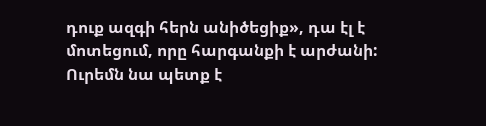դուք ազգի հերն անիծեցիք», դա էլ է մոտեցում, որը հարգանքի է արժանի: Ուրեմն նա պետք է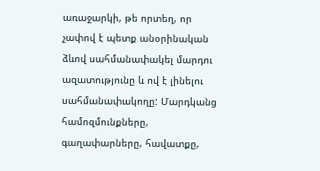առաջարկի, թե որտեղ, որ չափով է պետք անօրինական ձևով սահմանափակել մարդու ազատությունը և ով է լինելու սահմանափակողը: Մարդկանց համոզմունքները, գաղափարները, հավատքը,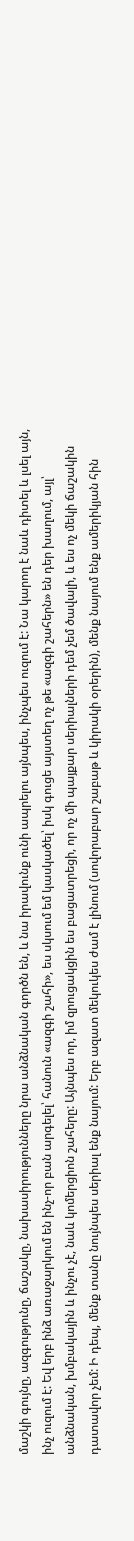մաշկի գույնը, ազգությունը, ճաշակը, նախասիրությունները նրա անձնական գործն են, և նա իրավունք ունի ապրելու այնպես, ինչպես ուզում է: Նա կարող է նաև դիտել և լսել այն, ինչ ուզում է: Եվ երբ ինձ առաջարկում են ինչ-որ բան արգելել՝ հանուն «ազգի շահի», ես սկսում եմ կասկածել՝ իսկ գուցե այստեղ ոչ թե «ազգի շահերն» են դեր խաղում, այլ՝ անձնական, խմբակային և ինչու չէ, նաև կոմերցիոն շահերը: Այնպես որ, իմ զրուցակցին ես բացատրեցի, որ ոչ մի պայքար սերիալների դեմ չեմ ծավալի, և ես ոչ մեկի ճաշակին դատավոր չեմ: Ի դեպ, մենք տանը նույնպես սերիալ ենք նայում: Երբ ազատ մեկուկես ժամ է լինում (սովորաբար շաբաթ և կիրակի օրերին), մենք նայում ենք ամերիկյան հին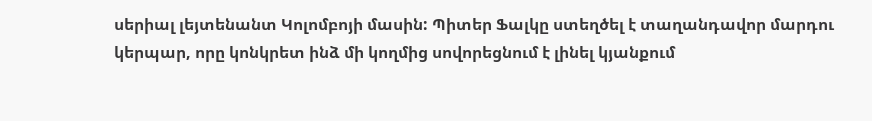սերիալ լեյտենանտ Կոլոմբոյի մասին: Պիտեր Ֆալկը ստեղծել է տաղանդավոր մարդու կերպար, որը կոնկրետ ինձ մի կողմից սովորեցնում է լինել կյանքում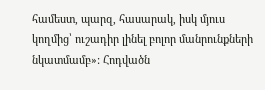համեստ, պարզ, հասարակ, իսկ մյուս կողմից՝ ուշադիր լինել բոլոր մանրունքների նկատմամբ»: Հոդվածն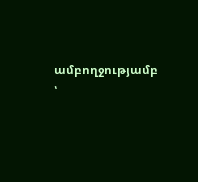ամբողջությամբ ՝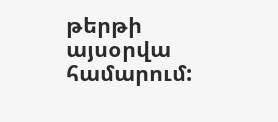թերթի այսօրվա համարում: